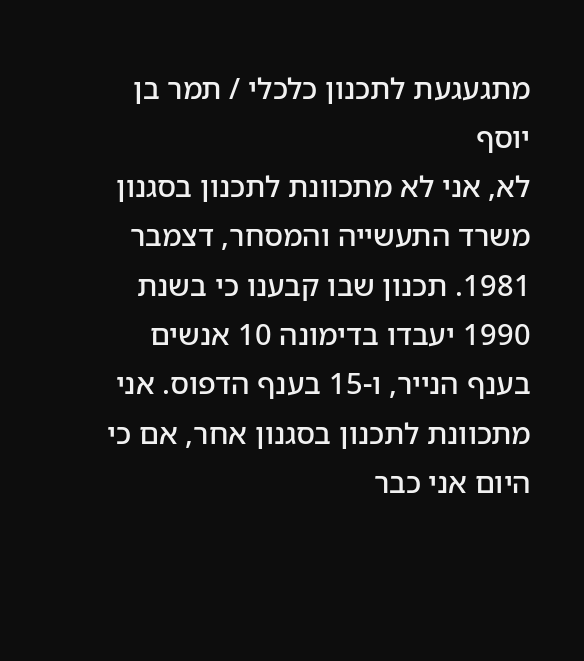מתגעגעת לתכנון כלכלי / תמר בן יוסף
לא, אני לא מתכוונת לתכנון בסגנון משרד התעשייה והמסחר, דצמבר 1981. תכנון שבו קבענו כי בשנת 1990 יעבדו בדימונה 10 אנשים בענף הנייר, ו-15 בענף הדפוס. אני מתכוונת לתכנון בסגנון אחר, אם כי היום אני כבר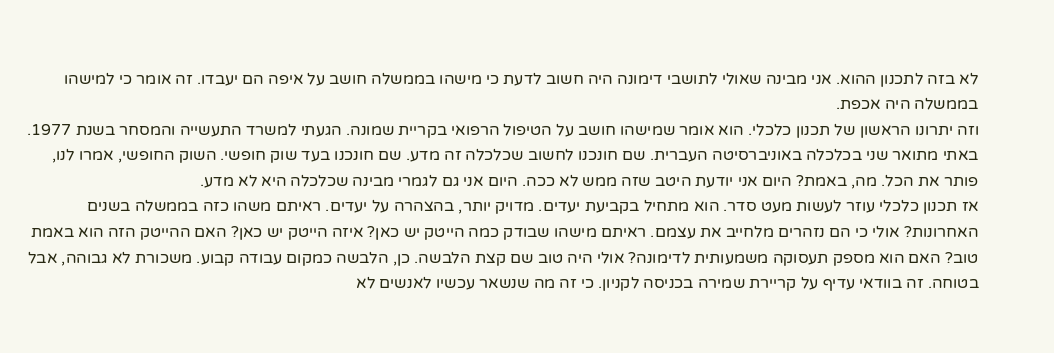לא בזה לתכנון ההוא. אני מבינה שאולי לתושבי דימונה היה חשוב לדעת כי מישהו בממשלה חושב על איפה הם יעבדו. זה אומר כי למישהו בממשלה היה אכפת.
וזה יתרונו הראשון של תכנון כלכלי. הוא אומר שמישהו חושב על הטיפול הרפואי בקריית שמונה. הגעתי למשרד התעשייה והמסחר בשנת 1977. באתי מתואר שני בכלכלה באוניברסיטה העברית. שם חונכנו לחשוב שכלכלה זה מדע. שם חונכנו בעד שוק חופשי. השוק החופשי, אמרו לנו, פותר את הכל. מה, באמת? היום אני יודעת היטב שזה ממש לא ככה. היום אני גם לגמרי מבינה שכלכלה היא לא מדע.
אז תכנון כלכלי עוזר לעשות מעט סדר. הוא מתחיל בקביעת יעדים. מדויק יותר, בהצהרה על יעדים. ראיתם משהו כזה בממשלה בשנים האחרונות? אולי כי הם נזהרים מלחייב את עצמם. ראיתם מישהו שבודק כמה הייטק יש כאן? איזה הייטק יש כאן? האם ההייטק הזה הוא באמת טוב? האם הוא מספק תעסוקה משמעותית לדימונה? אולי היה טוב שם קצת הלבשה. כן, הלבשה כמקום עבודה קבוע. משכורת לא גבוהה, אבל בטוחה. זה בוודאי עדיף על קריירת שמירה בכניסה לקניון. כי זה מה שנשאר עכשיו לאנשים לא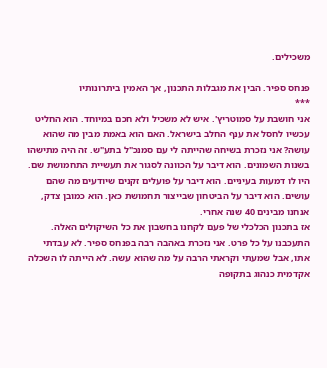משכילים.

פנחס ספיר. הבין את מגבלות התכנון, אך האמין ביתרונותיו
***
אני חושבת על סמוטריץ'. איש לא משכיל ולא חכם במיוחד. הוא החליט עכשיו לחסל את ענף החלב בישראל. האם הוא באמת מבין מה שהוא עושה? אני נזכרת בשיחה שהייתה לי עם סמנכ"ל בתע"ש. זה היה מתישהו בשנות השמונים. הוא דיבר על הכוונה לסגור את תעשיית התחמושת שם. היו לו דמעות בעיניים. הוא דיבר על פועלים זקנים שיודעים מה שהם עושים. הוא דיבר על הביטחון שבייצור תחמושת כאן. הוא כמובן צדק, אנחנו מבינים 40 שנה אחרי.
אז בתכנון הכלכלי של פעם לקחנו בחשבון את כל השיקולים האלה. התעכבנו על כל פרט. אני נזכרת באהבה רבה בפנחס ספיר. לא עבדתי אתו, אבל שמעתי וקראתי הרבה על מה שהוא עשה. לא הייתה לו השכלה אקדמית כנהוג בתקופה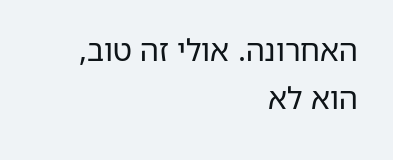האחרונה. אולי זה טוב, הוא לא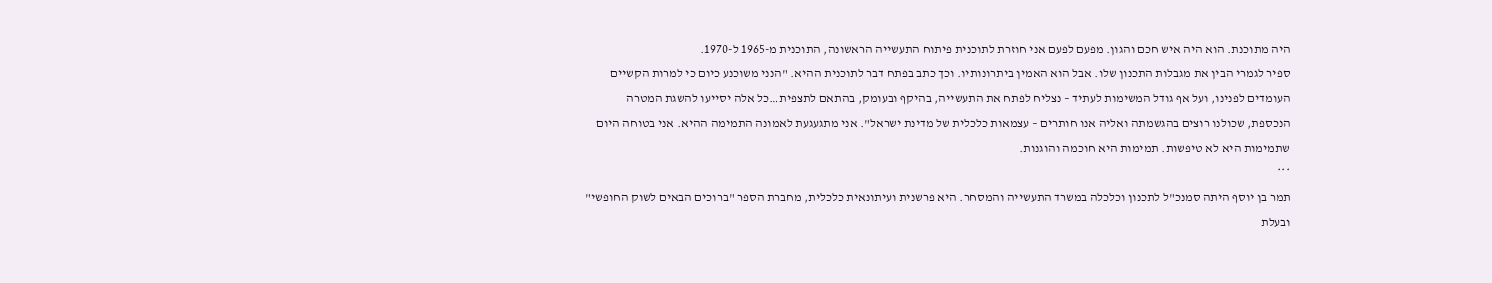היה מתוכנת. הוא היה איש חכם והגון. מפעם לפעם אני חוזרת לתוכנית פיתוח התעשייה הראשונה, התוכנית מ-1965 ל-1970.
ספיר לגמרי הבין את מגבלות התכנון שלו. אבל הוא האמין ביתרונותיו. וכך כתב בפתח דבר לתוכנית ההיא. "הנני משוכנע כיום כי למרות הקשיים העומדים לפנינו, ועל אף גודל המשימות לעתיד – נצליח לפתח את התעשייה, בהיקף ובעומק, בהתאם לתצפית…כל אלה יסייעו להשגת המטרה הנכספת, שכולנו רוצים בהגשמתה ואליה אנו חותרים – עצמאות כלכלית של מדינת ישראל". אני מתגעגעת לאמונה התמימה ההיא. אני בטוחה היום שתמימות היא לא טיפשות. תמימות היא חוכמה והוגנות.
***
תמר בן יוסף היתה סמנכ"ל לתכנון וכלכלה במשרד התעשייה והמסחר. היא פרשנית ועיתונאית כלכלית, מחברת הספר "ברוכים הבאים לשוק החופשי" ובעלת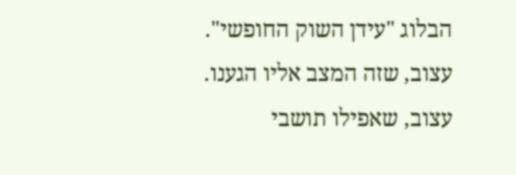הבלוג "עידן השוק החופשי".
עצוב, שזה המצב אליו הגענו.
עצוב, שאפילו תושבי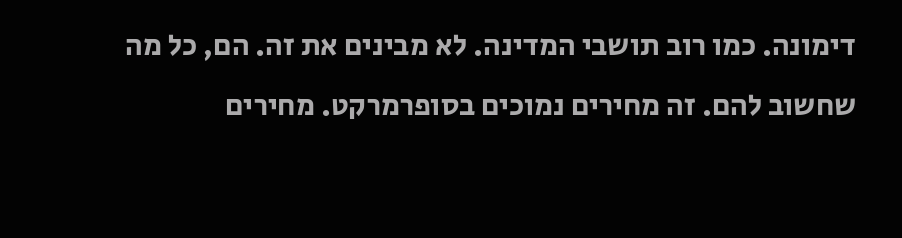דימונה. כמו רוב תושבי המדינה. לא מבינים את זה. הם, כל מה שחשוב להם. זה מחירים נמוכים בסופרמרקט. מחירים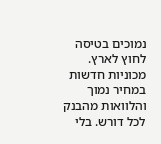נמוכים בטיסה לחוץ לארץ. מכוניות חדשות במחיר נמוך והלוואות מהבנק לכל דורש. בלי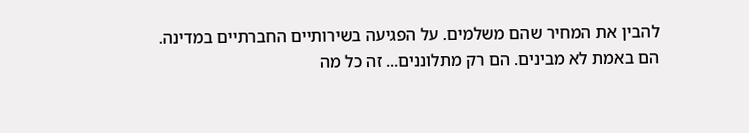להבין את המחיר שהם משלמים. על הפגיעה בשירותיים החברתיים במדינה. הם באמת לא מבינים. הם רק מתלוננים... זה כל מה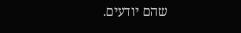שהם יודעים.